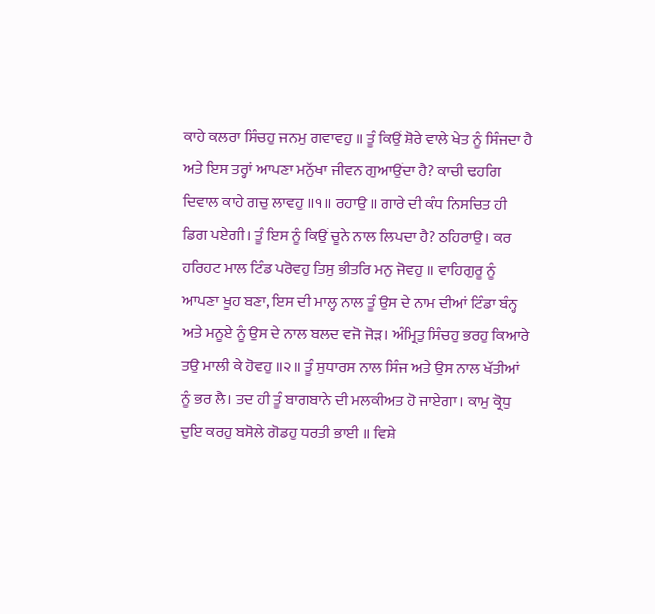ਕਾਹੇ ਕਲਰਾ ਸਿੰਚਹੁ ਜਨਮੁ ਗਵਾਵਹੁ ॥ ਤੂੰ ਕਿਉਂ ਸ਼ੋਰੇ ਵਾਲੇ ਖੇਤ ਨੂੰ ਸਿੰਜਦਾ ਹੈ ਅਤੇ ਇਸ ਤਰ੍ਹਾਂ ਆਪਣਾ ਮਨੁੱਖਾ ਜੀਵਨ ਗੁਆਉਂਦਾ ਹੈ? ਕਾਚੀ ਢਹਗਿ ਦਿਵਾਲ ਕਾਹੇ ਗਚੁ ਲਾਵਹੁ ॥੧॥ ਰਹਾਉ ॥ ਗਾਰੇ ਦੀ ਕੰਧ ਨਿਸਚਿਤ ਹੀ ਡਿਗ ਪਏਗੀ। ਤੂੰ ਇਸ ਨੂੰ ਕਿਉਂ ਚੂਨੇ ਨਾਲ ਲਿਪਦਾ ਹੈ? ਠਹਿਰਾਉ। ਕਰ ਹਰਿਹਟ ਮਾਲ ਟਿੰਡ ਪਰੋਵਹੁ ਤਿਸੁ ਭੀਤਰਿ ਮਨੁ ਜੋਵਹੁ ॥ ਵਾਹਿਗੁਰੂ ਨੂੰ ਆਪਣਾ ਖੂਹ ਬਣਾ, ਇਸ ਦੀ ਮਾਲ੍ਹ ਨਾਲ ਤੂੰ ਉਸ ਦੇ ਨਾਮ ਦੀਆਂ ਟਿੰਡਾ ਬੰਨ੍ਹ ਅਤੇ ਮਨੂਏ ਨੂੰ ਉਸ ਦੇ ਨਾਲ ਬਲਦ ਵਜੋ ਜੋੜ। ਅੰਮ੍ਰਿਤੁ ਸਿੰਚਹੁ ਭਰਹੁ ਕਿਆਰੇ ਤਉ ਮਾਲੀ ਕੇ ਹੋਵਹੁ ॥੨॥ ਤੂੰ ਸੁਧਾਰਸ ਨਾਲ ਸਿੰਜ ਅਤੇ ਉਸ ਨਾਲ ਖੱਤੀਆਂ ਨੂੰ ਭਰ ਲੈ। ਤਦ ਹੀ ਤੂੰ ਬਾਗਬਾਨੇ ਦੀ ਮਲਕੀਅਤ ਹੋ ਜਾਏਗਾ। ਕਾਮੁ ਕ੍ਰੋਧੁ ਦੁਇ ਕਰਹੁ ਬਸੋਲੇ ਗੋਡਹੁ ਧਰਤੀ ਭਾਈ ॥ ਵਿਸ਼ੇ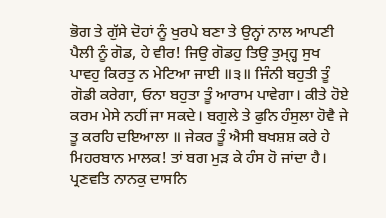ਭੋਗ ਤੇ ਗੁੱਸੇ ਦੋਹਾਂ ਨੂੰ ਖੁਰਪੇ ਬਣਾ ਤੇ ਉਨ੍ਹਾਂ ਨਾਲ ਆਪਣੀ ਪੈਲੀ ਨੂੰ ਗੋਡ, ਹੇ ਵੀਰ! ਜਿਉ ਗੋਡਹੁ ਤਿਉ ਤੁਮ੍ਹ੍ਹ ਸੁਖ ਪਾਵਹੁ ਕਿਰਤੁ ਨ ਮੇਟਿਆ ਜਾਈ ॥੩॥ ਜਿੰਨੀ ਬਹੁਤੀ ਤੂੰ ਗੋਡੀ ਕਰੇਗਾ, ਓਨਾ ਬਹੁਤਾ ਤੂੰ ਆਰਾਮ ਪਾਵੇਗਾ। ਕੀਤੇ ਹੋਏ ਕਰਮ ਮੇਸੇ ਨਹੀਂ ਜਾ ਸਕਦੇ। ਬਗੁਲੇ ਤੇ ਫੁਨਿ ਹੰਸੁਲਾ ਹੋਵੈ ਜੇ ਤੂ ਕਰਹਿ ਦਇਆਲਾ ॥ ਜੇਕਰ ਤੂੰ ਐਸੀ ਬਖਸ਼ਸ਼ ਕਰੇ ਹੇ ਮਿਹਰਬਾਨ ਮਾਲਕ! ਤਾਂ ਬਗ ਮੁੜ ਕੇ ਹੰਸ ਹੋ ਜਾਂਦਾ ਹੈ। ਪ੍ਰਣਵਤਿ ਨਾਨਕੁ ਦਾਸਨਿ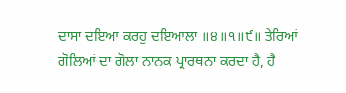ਦਾਸਾ ਦਇਆ ਕਰਹੁ ਦਇਆਲਾ ॥੪॥੧॥੯॥ ਤੇਰਿਆਂ ਗੋਲਿਆਂ ਦਾ ਗੋਲਾ ਨਾਨਕ ਪ੍ਰਾਰਥਨਾ ਕਰਦਾ ਹੈ, ਹੈ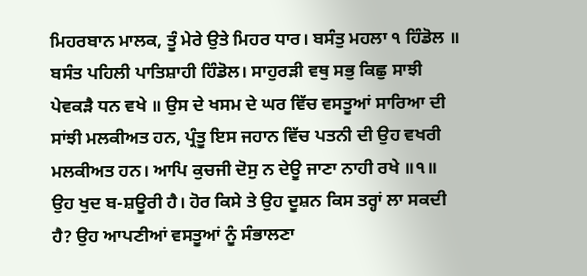ਮਿਹਰਬਾਨ ਮਾਲਕ, ਤੂੰ ਮੇਰੇ ਉਤੇ ਮਿਹਰ ਧਾਰ। ਬਸੰਤੁ ਮਹਲਾ ੧ ਹਿੰਡੋਲ ॥ ਬਸੰਤ ਪਹਿਲੀ ਪਾਤਿਸ਼ਾਹੀ ਹਿੰਡੋਲ। ਸਾਹੁਰੜੀ ਵਥੁ ਸਭੁ ਕਿਛੁ ਸਾਝੀ ਪੇਵਕੜੈ ਧਨ ਵਖੇ ॥ ਉਸ ਦੇ ਖਸਮ ਦੇ ਘਰ ਵਿੱਚ ਵਸਤੂਆਂ ਸਾਰਿਆ ਦੀ ਸਾਂਝੀ ਮਲਕੀਅਤ ਹਨ, ਪ੍ਰੰਤੂ ਇਸ ਜਹਾਨ ਵਿੱਚ ਪਤਨੀ ਦੀ ਉਹ ਵਖਰੀ ਮਲਕੀਅਤ ਹਨ। ਆਪਿ ਕੁਚਜੀ ਦੋਸੁ ਨ ਦੇਊ ਜਾਣਾ ਨਾਹੀ ਰਖੇ ॥੧॥ ਉਹ ਖੁਦ ਬ-ਸ਼ਊਰੀ ਹੈ। ਹੋਰ ਕਿਸੇ ਤੇ ਉਹ ਦੂਸ਼ਨ ਕਿਸ ਤਰ੍ਹਾਂ ਲਾ ਸਕਦੀ ਹੈ? ਉਹ ਆਪਣੀਆਂ ਵਸਤੂਆਂ ਨੂੰ ਸੰਭਾਲਣਾ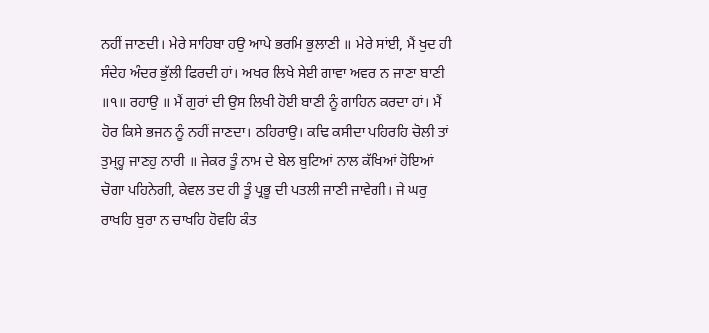ਨਹੀਂ ਜਾਣਦੀ। ਮੇਰੇ ਸਾਹਿਬਾ ਹਉ ਆਪੇ ਭਰਮਿ ਭੁਲਾਣੀ ॥ ਮੇਰੇ ਸਾਂਈ, ਮੈਂ ਖੁਦ ਹੀ ਸੰਦੇਹ ਅੰਦਰ ਭੁੱਲੀ ਫਿਰਦੀ ਹਾਂ। ਅਖਰ ਲਿਖੇ ਸੇਈ ਗਾਵਾ ਅਵਰ ਨ ਜਾਣਾ ਬਾਣੀ ॥੧॥ ਰਹਾਉ ॥ ਮੈਂ ਗੁਰਾਂ ਦੀ ਉਸ ਲਿਖੀ ਹੋਈ ਬਾਣੀ ਨੂੰ ਗਾਹਿਨ ਕਰਦਾ ਹਾਂ। ਮੈਂ ਹੋਰ ਕਿਸੇ ਭਜਨ ਨੂੰ ਨਹੀਂ ਜਾਣਦਾ। ਠਹਿਰਾਉ। ਕਢਿ ਕਸੀਦਾ ਪਹਿਰਹਿ ਚੋਲੀ ਤਾਂ ਤੁਮ੍ਹ੍ਹ ਜਾਣਹੁ ਨਾਰੀ ॥ ਜੇਕਰ ਤੂੰ ਨਾਮ ਦੇ ਬੇਲ ਬੁਟਿਆਂ ਨਾਲ ਕੱਖਿਆਂ ਹੋਇਆਂ ਚੋਗਾ ਪਹਿਨੇਗੀ, ਕੇਵਲ ਤਦ ਹੀ ਤੂੰ ਪ੍ਰਭੂ ਦੀ ਪਤਲੀ ਜਾਣੀ ਜਾਵੇਗੀ। ਜੇ ਘਰੁ ਰਾਖਹਿ ਬੁਰਾ ਨ ਚਾਖਹਿ ਹੋਵਹਿ ਕੰਤ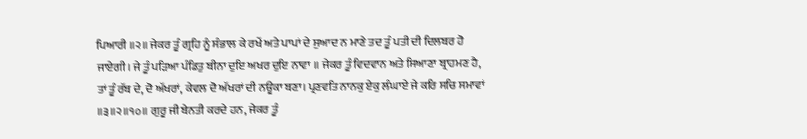ਪਿਆਰੀ ॥੨॥ ਜੇਕਰ ਤੂੰ ਗ੍ਰਹਿ ਨੂੰ ਸੰਭਾਲ ਕੇ ਰਖੇਂ ਅਤੇ ਪਾਪਾਂ ਦੇ ਸੁਆਦ ਨ ਮਾਣੇ ਤਦ ਤੂੰ ਪਤੀ ਦੀ ਦਿਲਬਰ ਹੋ ਜਾਏਗੀ। ਜੇ ਤੂੰ ਪੜਿਆ ਪੰਡਿਤੁ ਬੀਨਾ ਦੁਇ ਅਖਰ ਦੁਇ ਨਾਵਾ ॥ ਜੇਕਰ ਤੂੰ ਵਿਦਵਾਨ ਅਤੇ ਸਿਆਣਾ ਬ੍ਰਾਹਮਣ ਹੈ, ਤਾਂ ਤੂੰ ਰੱਬ ਦੇ, ਦੋ ਅੱਖਰਾਂ, ਕੇਵਲ ਦੋ ਅੱਖਰਾਂ ਦੀ ਨਊਕਾ ਬਣਾ। ਪ੍ਰਣਵਤਿ ਨਾਨਕੁ ਏਕੁ ਲੰਘਾਏ ਜੇ ਕਰਿ ਸਚਿ ਸਮਾਵਾਂ ॥੩॥੨॥੧੦॥ ਗੁਰੂ ਜੀ ਬੇਨਤੀ ਕਰਦੇ ਹਨ, ਜੇਕਰ ਤੂੰ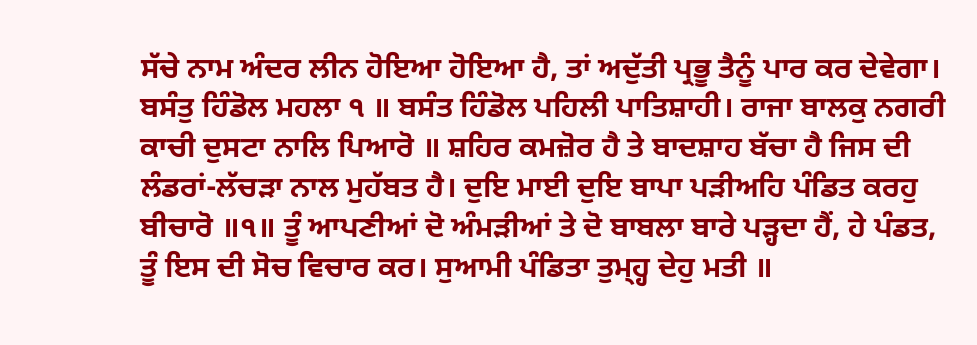ਸੱਚੇ ਨਾਮ ਅੰਦਰ ਲੀਨ ਹੋਇਆ ਹੋਇਆ ਹੈ, ਤਾਂ ਅਦੁੱਤੀ ਪ੍ਰਭੂ ਤੈਨੂੰ ਪਾਰ ਕਰ ਦੇਵੇਗਾ। ਬਸੰਤੁ ਹਿੰਡੋਲ ਮਹਲਾ ੧ ॥ ਬਸੰਤ ਹਿੰਡੋਲ ਪਹਿਲੀ ਪਾਤਿਸ਼ਾਹੀ। ਰਾਜਾ ਬਾਲਕੁ ਨਗਰੀ ਕਾਚੀ ਦੁਸਟਾ ਨਾਲਿ ਪਿਆਰੋ ॥ ਸ਼ਹਿਰ ਕਮਜ਼ੋਰ ਹੈ ਤੇ ਬਾਦਸ਼ਾਹ ਬੱਚਾ ਹੈ ਜਿਸ ਦੀ ਲੰਡਰਾਂ-ਲੱਚੜਾ ਨਾਲ ਮੁਹੱਬਤ ਹੈ। ਦੁਇ ਮਾਈ ਦੁਇ ਬਾਪਾ ਪੜੀਅਹਿ ਪੰਡਿਤ ਕਰਹੁ ਬੀਚਾਰੋ ॥੧॥ ਤੂੰ ਆਪਣੀਆਂ ਦੋ ਅੰਮੜੀਆਂ ਤੇ ਦੋ ਬਾਬਲਾ ਬਾਰੇ ਪੜ੍ਹਦਾ ਹੈਂ, ਹੇ ਪੰਡਤ, ਤੂੰ ਇਸ ਦੀ ਸੋਚ ਵਿਚਾਰ ਕਰ। ਸੁਆਮੀ ਪੰਡਿਤਾ ਤੁਮ੍ਹ੍ਹ ਦੇਹੁ ਮਤੀ ॥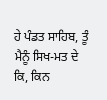ਹੇ ਪੰਡਤ ਸਾਹਿਬ, ਤੂੰ ਮੈਨੂੰ ਸਿਖ-ਮਤ ਦੇ ਕਿ, ਕਿਨ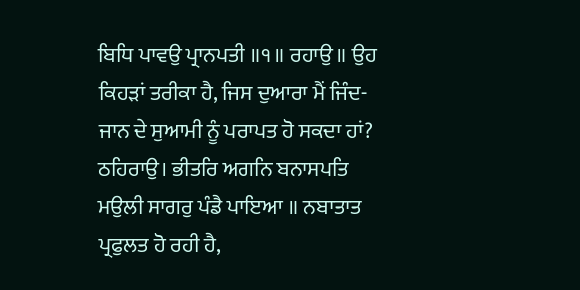ਬਿਧਿ ਪਾਵਉ ਪ੍ਰਾਨਪਤੀ ॥੧॥ ਰਹਾਉ ॥ ਉਹ ਕਿਹੜਾਂ ਤਰੀਕਾ ਹੈ, ਜਿਸ ਦੁਆਰਾ ਮੈਂ ਜਿੰਦ-ਜਾਨ ਦੇ ਸੁਆਮੀ ਨੂੰ ਪਰਾਪਤ ਹੋ ਸਕਦਾ ਹਾਂ? ਠਹਿਰਾਉ। ਭੀਤਰਿ ਅਗਨਿ ਬਨਾਸਪਤਿ ਮਉਲੀ ਸਾਗਰੁ ਪੰਡੈ ਪਾਇਆ ॥ ਨਬਾਤਾਤ ਪ੍ਰਫੁਲਤ ਹੋ ਰਹੀ ਹੈ,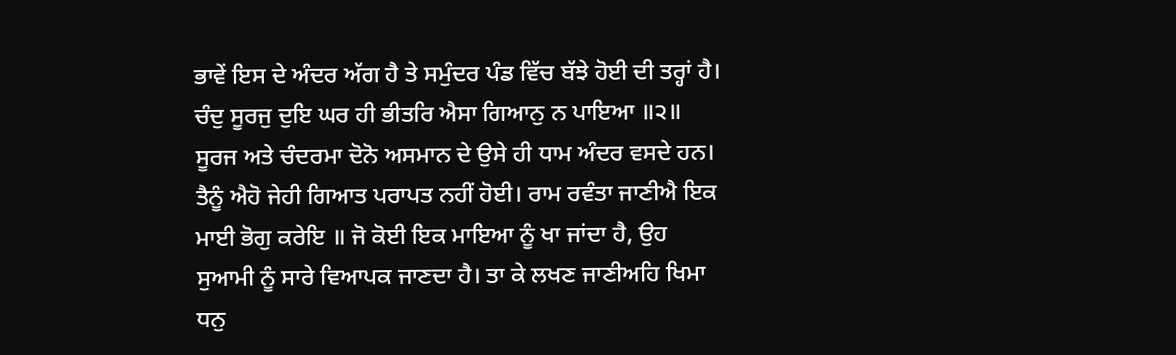ਭਾਵੇਂ ਇਸ ਦੇ ਅੰਦਰ ਅੱਗ ਹੈ ਤੇ ਸਮੁੰਦਰ ਪੰਡ ਵਿੱਚ ਬੱਝੇ ਹੋਈ ਦੀ ਤਰ੍ਹਾਂ ਹੈ। ਚੰਦੁ ਸੂਰਜੁ ਦੁਇ ਘਰ ਹੀ ਭੀਤਰਿ ਐਸਾ ਗਿਆਨੁ ਨ ਪਾਇਆ ॥੨॥ ਸੂਰਜ ਅਤੇ ਚੰਦਰਮਾ ਦੋਨੋ ਅਸਮਾਨ ਦੇ ਉਸੇ ਹੀ ਧਾਮ ਅੰਦਰ ਵਸਦੇ ਹਨ। ਤੈਨੂੰ ਐਹੋ ਜੇਹੀ ਗਿਆਤ ਪਰਾਪਤ ਨਹੀਂ ਹੋਈ। ਰਾਮ ਰਵੰਤਾ ਜਾਣੀਐ ਇਕ ਮਾਈ ਭੋਗੁ ਕਰੇਇ ॥ ਜੋ ਕੋਈ ਇਕ ਮਾਇਆ ਨੂੰ ਖਾ ਜਾਂਦਾ ਹੈ, ਉਹ ਸੁਆਮੀ ਨੂੰ ਸਾਰੇ ਵਿਆਪਕ ਜਾਣਦਾ ਹੈ। ਤਾ ਕੇ ਲਖਣ ਜਾਣੀਅਹਿ ਖਿਮਾ ਧਨੁ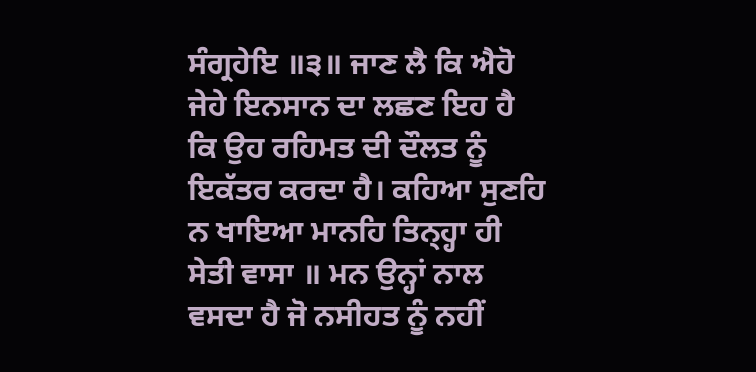ਸੰਗ੍ਰਹੇਇ ॥੩॥ ਜਾਣ ਲੈ ਕਿ ਐਹੋ ਜੇਹੇ ਇਨਸਾਨ ਦਾ ਲਛਣ ਇਹ ਹੈ ਕਿ ਉਹ ਰਹਿਮਤ ਦੀ ਦੌਲਤ ਨੂੰ ਇਕੱਤਰ ਕਰਦਾ ਹੈ। ਕਹਿਆ ਸੁਣਹਿ ਨ ਖਾਇਆ ਮਾਨਹਿ ਤਿਨ੍ਹ੍ਹਾ ਹੀ ਸੇਤੀ ਵਾਸਾ ॥ ਮਨ ਉਨ੍ਹਾਂ ਨਾਲ ਵਸਦਾ ਹੈ ਜੋ ਨਸੀਹਤ ਨੂੰ ਨਹੀਂ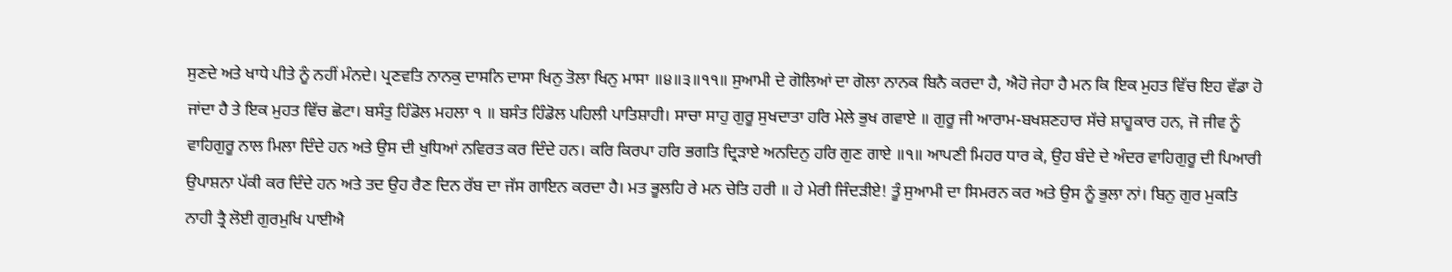ਸੁਣਦੇ ਅਤੇ ਖਾਧੇ ਪੀਤੇ ਨੂੰ ਨਹੀਂ ਮੰਨਦੇ। ਪ੍ਰਣਵਤਿ ਨਾਨਕੁ ਦਾਸਨਿ ਦਾਸਾ ਖਿਨੁ ਤੋਲਾ ਖਿਨੁ ਮਾਸਾ ॥੪॥੩॥੧੧॥ ਸੁਆਮੀ ਦੇ ਗੋਲਿਆਂ ਦਾ ਗੋਲਾ ਨਾਨਕ ਬਿਨੈ ਕਰਦਾ ਹੈ, ਐਹੋ ਜੇਹਾ ਹੈ ਮਨ ਕਿ ਇਕ ਮੁਹਤ ਵਿੱਚ ਇਹ ਵੱਡਾ ਹੋ ਜਾਂਦਾ ਹੈ ਤੇ ਇਕ ਮੁਹਤ ਵਿੱਚ ਛੋਟਾ। ਬਸੰਤੁ ਹਿੰਡੋਲ ਮਹਲਾ ੧ ॥ ਬਸੰਤ ਹਿੰਡੋਲ ਪਹਿਲੀ ਪਾਤਿਸ਼ਾਹੀ। ਸਾਚਾ ਸਾਹੁ ਗੁਰੂ ਸੁਖਦਾਤਾ ਹਰਿ ਮੇਲੇ ਭੁਖ ਗਵਾਏ ॥ ਗੁਰੂ ਜੀ ਆਰਾਮ-ਬਖਸ਼ਣਹਾਰ ਸੱਚੇ ਸ਼ਾਹੂਕਾਰ ਹਨ, ਜੋ ਜੀਵ ਨੂੰ ਵਾਹਿਗੁਰੂ ਨਾਲ ਮਿਲਾ ਦਿੰਦੇ ਹਨ ਅਤੇ ਉਸ ਦੀ ਖੁਧਿਆਂ ਨਵਿਰਤ ਕਰ ਦਿੰਦੇ ਹਨ। ਕਰਿ ਕਿਰਪਾ ਹਰਿ ਭਗਤਿ ਦ੍ਰਿੜਾਏ ਅਨਦਿਨੁ ਹਰਿ ਗੁਣ ਗਾਏ ॥੧॥ ਆਪਣੀ ਮਿਹਰ ਧਾਰ ਕੇ, ਉਹ ਬੰਦੇ ਦੇ ਅੰਦਰ ਵਾਹਿਗੁਰੂ ਦੀ ਪਿਆਰੀ ਉਪਾਸ਼ਨਾ ਪੱਕੀ ਕਰ ਦਿੰਦੇ ਹਨ ਅਤੇ ਤਦ ਉਹ ਰੈਣ ਦਿਨ ਰੱਬ ਦਾ ਜੱਸ ਗਾਇਨ ਕਰਦਾ ਹੈ। ਮਤ ਭੂਲਹਿ ਰੇ ਮਨ ਚੇਤਿ ਹਰੀ ॥ ਹੇ ਮੇਰੀ ਜਿੰਦੜੀਏ! ਤੂੰ ਸੁਆਮੀ ਦਾ ਸਿਮਰਨ ਕਰ ਅਤੇ ਉਸ ਨੂੰ ਭੁਲਾ ਨਾਂ। ਬਿਨੁ ਗੁਰ ਮੁਕਤਿ ਨਾਹੀ ਤ੍ਰੈ ਲੋਈ ਗੁਰਮੁਖਿ ਪਾਈਐ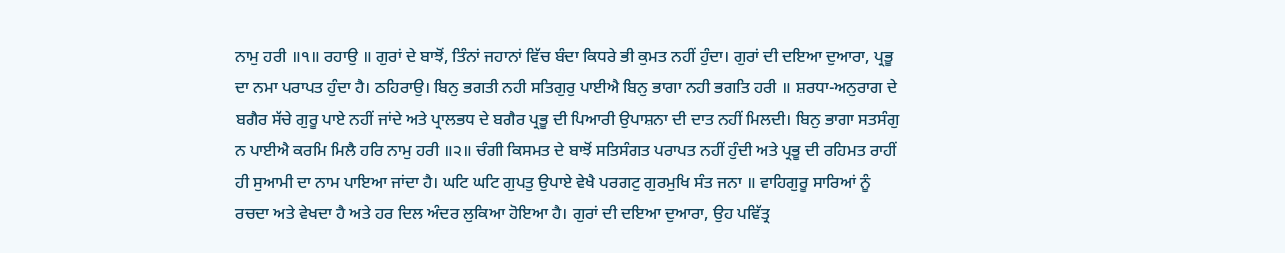ਨਾਮੁ ਹਰੀ ॥੧॥ ਰਹਾਉ ॥ ਗੁਰਾਂ ਦੇ ਬਾਝੋਂ, ਤਿੰਨਾਂ ਜਹਾਨਾਂ ਵਿੱਚ ਬੰਦਾ ਕਿਧਰੇ ਭੀ ਕੁਮਤ ਨਹੀਂ ਹੁੰਦਾ। ਗੁਰਾਂ ਦੀ ਦਇਆ ਦੁਆਰਾ, ਪ੍ਰਭੂ ਦਾ ਨਮਾ ਪਰਾਪਤ ਹੁੰਦਾ ਹੈ। ਠਹਿਰਾਉ। ਬਿਨੁ ਭਗਤੀ ਨਹੀ ਸਤਿਗੁਰੁ ਪਾਈਐ ਬਿਨੁ ਭਾਗਾ ਨਹੀ ਭਗਤਿ ਹਰੀ ॥ ਸ਼ਰਧਾ-ਅਨੁਰਾਗ ਦੇ ਬਗੈਰ ਸੱਚੇ ਗੁਰੂ ਪਾਏ ਨਹੀਂ ਜਾਂਦੇ ਅਤੇ ਪ੍ਰਾਲਭਧ ਦੇ ਬਗੈਰ ਪ੍ਰਭੂ ਦੀ ਪਿਆਰੀ ਉਪਾਸ਼ਨਾ ਦੀ ਦਾਤ ਨਹੀਂ ਮਿਲਦੀ। ਬਿਨੁ ਭਾਗਾ ਸਤਸੰਗੁ ਨ ਪਾਈਐ ਕਰਮਿ ਮਿਲੈ ਹਰਿ ਨਾਮੁ ਹਰੀ ॥੨॥ ਚੰਗੀ ਕਿਸਮਤ ਦੇ ਬਾਝੋਂ ਸਤਿਸੰਗਤ ਪਰਾਪਤ ਨਹੀਂ ਹੁੰਦੀ ਅਤੇ ਪ੍ਰਭੂ ਦੀ ਰਹਿਮਤ ਰਾਹੀਂ ਹੀ ਸੁਆਮੀ ਦਾ ਨਾਮ ਪਾਇਆ ਜਾਂਦਾ ਹੈ। ਘਟਿ ਘਟਿ ਗੁਪਤੁ ਉਪਾਏ ਵੇਖੈ ਪਰਗਟੁ ਗੁਰਮੁਖਿ ਸੰਤ ਜਨਾ ॥ ਵਾਹਿਗੁਰੂ ਸਾਰਿਆਂ ਨੂੰ ਰਚਦਾ ਅਤੇ ਵੇਖਦਾ ਹੈ ਅਤੇ ਹਰ ਦਿਲ ਅੰਦਰ ਲੁਕਿਆ ਹੋਇਆ ਹੈ। ਗੁਰਾਂ ਦੀ ਦਇਆ ਦੁਆਰਾ, ਉਹ ਪਵਿੱਤ੍ਰ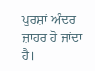ਪੁਰਸ਼ਾਂ ਅੰਦਰ ਜ਼ਾਹਰ ਹੋ ਜਾਂਦਾ ਹੈ।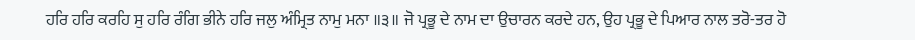ਹਰਿ ਹਰਿ ਕਰਹਿ ਸੁ ਹਰਿ ਰੰਗਿ ਭੀਨੇ ਹਰਿ ਜਲੁ ਅੰਮ੍ਰਿਤ ਨਾਮੁ ਮਨਾ ॥੩॥ ਜੋ ਪ੍ਰਭੂ ਦੇ ਨਾਮ ਦਾ ਉਚਾਰਨ ਕਰਦੇ ਹਨ, ਉਹ ਪ੍ਰਭੂ ਦੇ ਪਿਆਰ ਨਾਲ ਤਰੋ-ਤਰ ਹੋ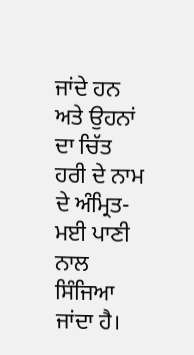ਜਾਂਦੇ ਹਨ ਅਤੇ ਉਹਨਾਂ ਦਾ ਚਿੱਤ ਹਰੀ ਦੇ ਨਾਮ ਦੇ ਅੰਮ੍ਰਿਤ-ਮਈ ਪਾਣੀ ਨਾਲ ਸਿੰਜਿਆ ਜਾਂਦਾ ਹੈ।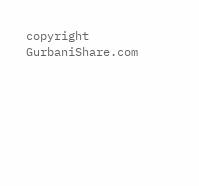copyright GurbaniShare.com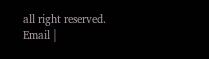all right reserved. Email |